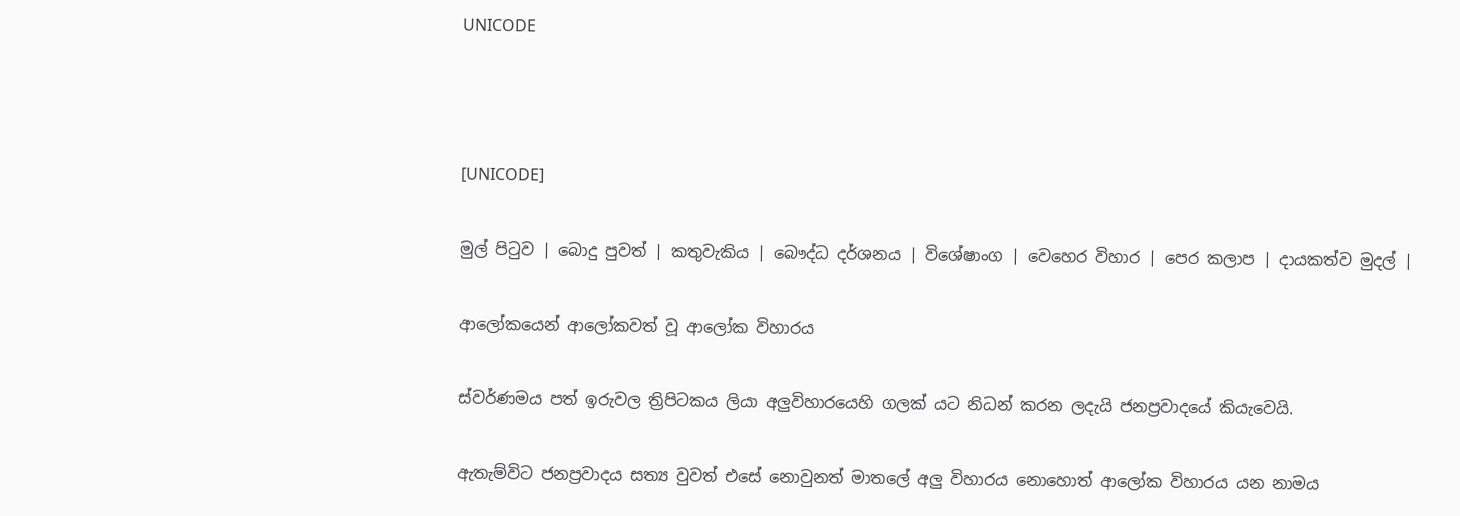UNICODE



[UNICODE]

මුල් පිටුව | බොදු පුවත් | කතුවැකිය | බෞද්ධ දර්ශනය | විශේෂාංග | වෙහෙර විහාර | පෙර කලාප | දායකත්ව මුදල් |

ආලෝකයෙන් ආලෝකවත් වූ ආලෝක විහාරය

ස්වර්ණමය පත් ඉරුවල ත්‍රිපිටකය ලියා අලුවිහාරයෙහි ගලක් යට නිධන් කරන ලදැයි ජනප්‍රවාදයේ කියැවෙයි.

ඇතැම්විට ජනප්‍රවාදය සත්‍ය වුවත් එසේ නොවුනත් මාතලේ අලු විහාරය නොහොත් ආලෝක විහාරය යන නාමය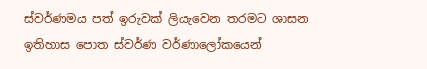ස්වර්ණමය පත් ඉරුවක් ලියැවෙන තරමට ශාසන ඉතිහාස පොත ස්වර්ණ වර්ණාලෝකයෙන්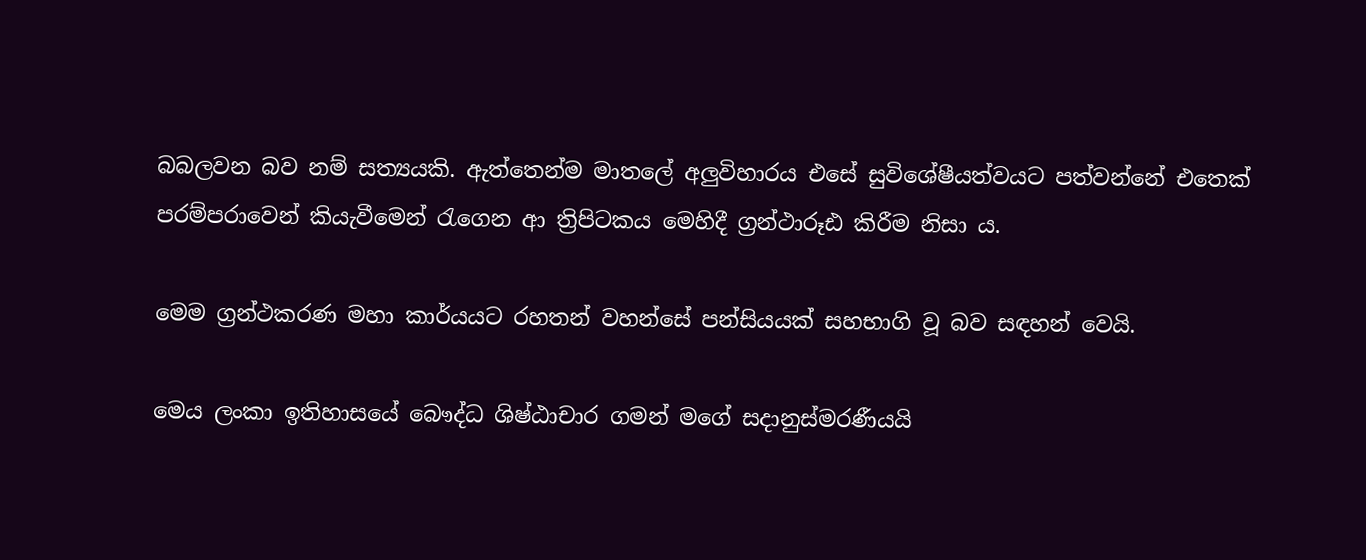බබලවන බව නම් සත්‍යයකි. ඇත්තෙන්ම මාතලේ අලුවිහාරය එසේ සුවිශේෂීයත්වයට පත්වන්නේ එතෙක් පරම්පරාවෙන් කියැවීමෙන් රැගෙන ආ ත්‍රිපිටකය මෙහිදී ග්‍රන්ථාරූඪ කිරීම නිසා ය.

මෙම ග්‍රන්ථකරණ මහා කාර්යයට රහතන් වහන්සේ පන්සියයක් සහභාගි වූ බව සඳහන් වෙයි.

මෙය ලංකා ඉතිහාසයේ බෞද්ධ ශිෂ්ඨාචාර ගමන් මගේ සදානුස්මරණීයයි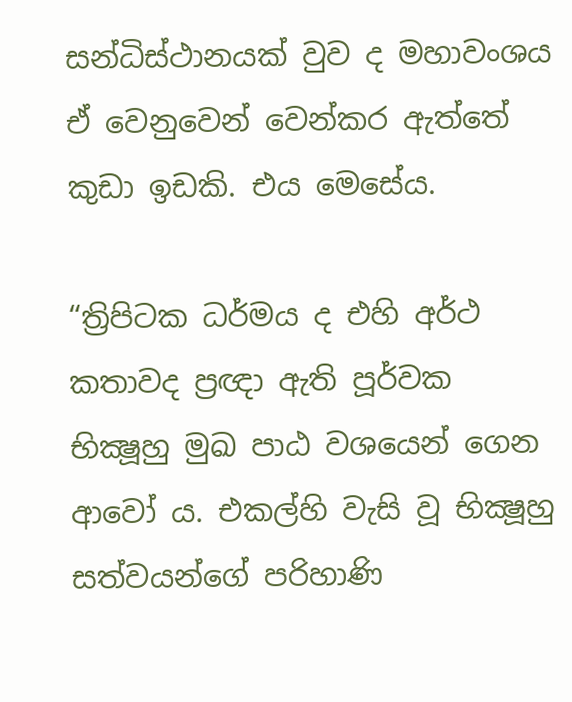සන්ධිස්ථානයක් වුව ද මහාවංශය ඒ වෙනුවෙන් වෙන්කර ඇත්තේ කුඩා ඉඩකි. එය මෙසේය.

“ත්‍රිපිටක ධර්මය ද එහි අර්ථ කතාවද ප්‍රඥා ඇති පූර්වක භික්‍ෂූහු මුඛ පාඨ වශයෙන් ගෙන ආවෝ ය. එකල්හි වැසි වූ භික්‍ෂූහු සත්වයන්ගේ පරිහාණි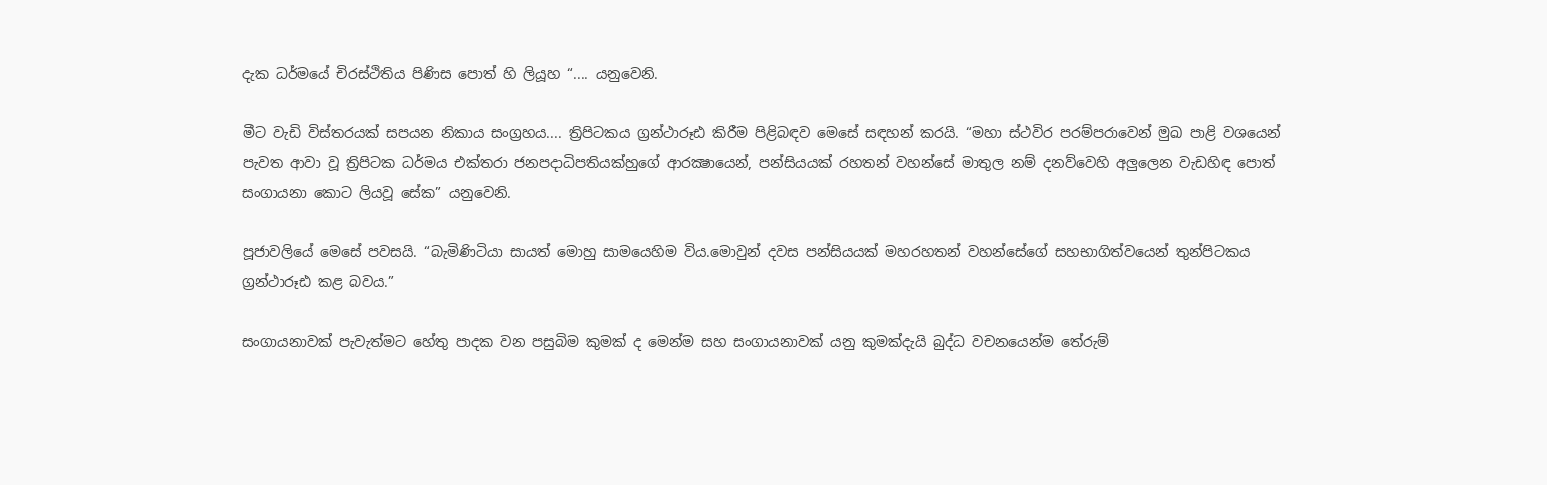දැක ධර්මයේ චිරස්ථිතිය පිණිස පොත් හි ලියූහ “.... යනුවෙනි.

මීට වැඩි විස්තරයක් සපයන නිකාය සංග්‍රහය.... ත්‍රිපිටකය ග්‍රන්ථාරූඪ කිරීම පිළිබඳව මෙසේ සඳහන් කරයි. “මහා ස්ථවිර පරම්පරාවෙන් මුඛ පාළි වශයෙන් පැවත ආවා වූ ත්‍රිපිටක ධර්මය එක්තරා ජනපදාධිපතියක්හුගේ ආරක්‍ෂායෙන්, පන්සියයක් රහතන් වහන්සේ මාතුල නම් දනව්වෙහි අලුලෙන වැඩහිඳ පොත් සංගායනා කොට ලියවූ සේක” යනුවෙනි.

පූජාවලියේ මෙසේ පවසයි. “බැමිණිටියා සායත් මොහු සාමයෙහිම විය.මොවුන් දවස පන්සියයක් මහරහතන් වහන්සේගේ සහභාගිත්වයෙන් තුන්පිටකය ග්‍රන්ථාරූඪ කළ බවය.”

සංගායනාවක් පැවැත්මට හේතු පාදක වන පසුබිම කුමක් ද මෙන්ම සහ සංගායනාවක් යනු කුමක්දැයි බුද්ධ වචනයෙන්ම තේරුම්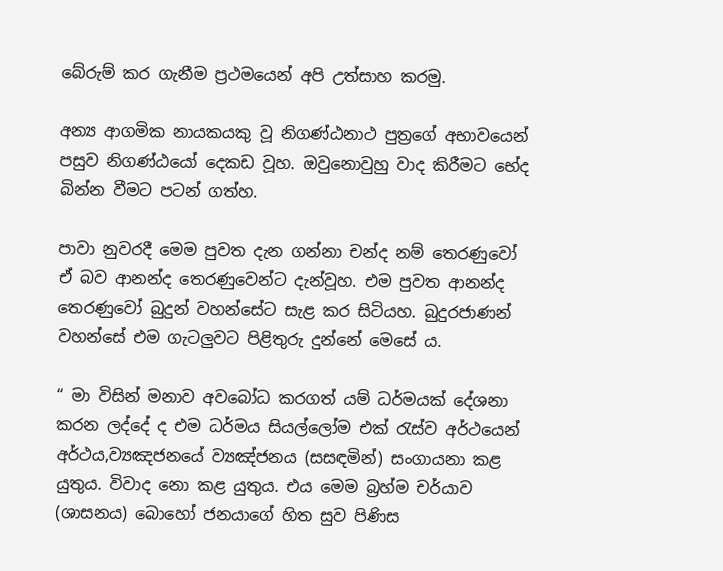බේරුම් කර ගැනීම ප්‍රථමයෙන් අපි උත්සාහ කරමු.

අන්‍ය ආගමික නායකයකු වූ නිගණ්ඨනාථ පුත්‍රගේ අභාවයෙන් පසුව නිගණ්ඨයෝ දෙකඩ වූහ. ඔවුනොවුහු වාද කිරීමට භේද බින්න වීමට පටන් ගත්හ.

පාවා නුවරදී මෙම පුවත දැන ගන්නා චන්ද නම් තෙරණුවෝ ඒ බව ආනන්ද තෙරණුවෙන්ට දැන්වූහ. එම පුවත ආනන්ද තෙරණුවෝ බුදුන් වහන්සේට සැළ කර සිටියහ. බුදුරජාණන් වහන්සේ එම ගැටලුවට පිළිතුරු දුන්නේ මෙසේ ය.

“ මා විසින් මනාව අවබෝධ කරගත් යම් ධර්මයක් දේශනා කරන ලද්දේ ද එම ධර්මය සියල්ලෝම එක් රැස්ව අර්ථයෙන් අර්ථය,ව්‍යඤජනයේ ව්‍යඤ්ජනය (සසඳමින්) සංගායනා කළ යුතුය. විවාද නො කළ යුතුය. එය මෙම බ්‍රහ්ම චර්යාව (ශාසනය) බොහෝ ජනයාගේ හිත සුව පිණිස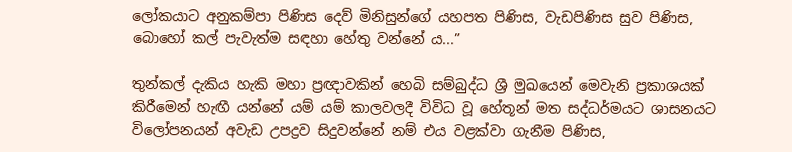ලෝකයාට අනුකම්පා පිණිස දෙව් මිනිසුන්ගේ යහපත පිණිස, වැඩපිණිස සුව පිණිස, බොහෝ කල් පැවැත්ම සඳහා හේතු වන්නේ ය...”

තුන්කල් දැකිය හැකි මහා ප්‍රඥාවකින් හෙබි සම්බුද්ධ ශ්‍රී මුඛයෙන් මෙවැනි ප්‍රකාශයක් කිරීමෙන් හැඟී යන්නේ යම් යම් කාලවලදී විවිධ වූ හේතූන් මත සද්ධර්මයට ශාසනයට විලෝපනයන් අවැඩ උපද්‍රව සිදුවන්නේ නම් එය වළක්වා ගැනීම පිණිස,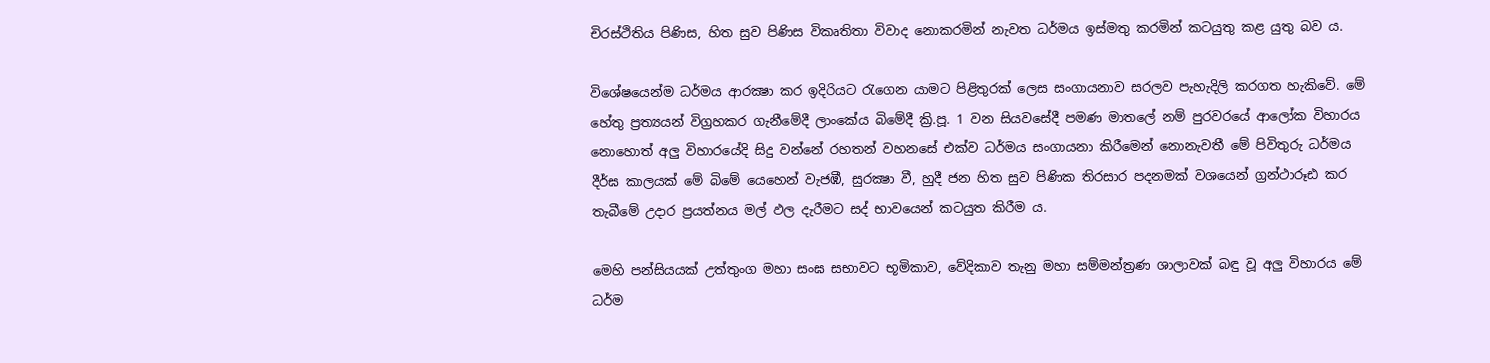චිරස්ථිතිය පිණිස, හිත සුව පිණිස විකෘතිතා විවාද නොකරමින් නැවත ධර්මය ඉස්මතු කරමින් කටයුතු කළ යුතු බව ය.

විශේෂයෙන්ම ධර්මය ආරක්‍ෂා කර ඉදිරියට රැගෙන යාමට පිළිතුරක් ලෙස සංගායනාව සරලව පැහැදිලි කරගත හැකිවේ. මේ හේතු ප්‍රත්‍යයන් විග්‍රහකර ගැනීමේදී ලාංකේය බිමේදී ක්‍රි.පූ. 1 වන සියවසේදී පමණ මාතලේ නම් පුරවරයේ ආලෝක විහාරය නොහොත් අලු විහාරයේදි සිදු වන්නේ රහතන් වහනසේ එක්ව ධර්මය සංගායනා කිරීමෙන් නොනැවතී මේ පිවිතුරු ධර්මය දීර්ඝ කාලයක් මේ බිමේ යෙහෙන් වැජඹී, සුරක්‍ෂා වී, හුදී ජන හිත සුව පිණික තිරසාර පදනමක් වශයෙන් ග්‍රන්ථාරූඪ කර තැබීමේ උදාර ප්‍රයත්නය මල් ඵල දැරීමට සද් භාවයෙන් කටයුත කිරීම ය.

මෙහි පන්සියයක් උත්තුංග මහා සංඝ සභාවට භූමිකාව, වේදිකාව තැනු මහා සම්මන්ත්‍රණ ශාලාවක් බඳු වූ අලු විහාරය මේ ධර්ම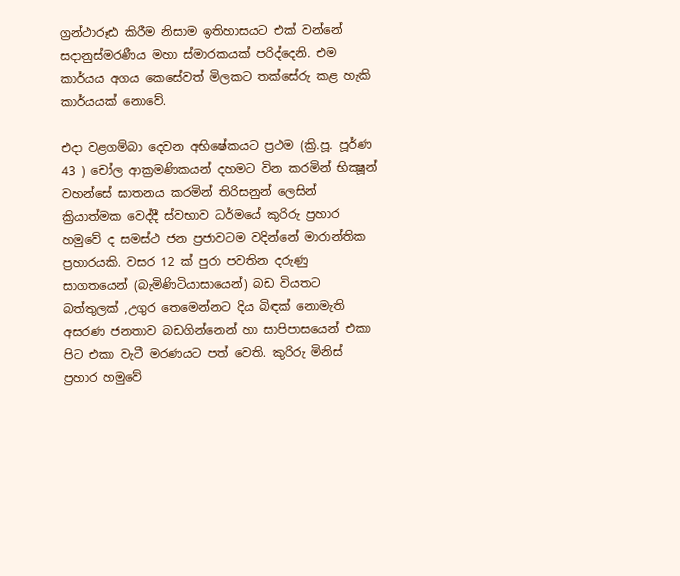ග්‍රන්ථාරූඪ කිරීම නිසාම ඉතිහාසයට එක් වන්නේ සදානුස්මරණීය මහා ස්මාරකයක් පරිද්දෙනි. එම කාර්යය අගය කෙසේවත් මිලකට තක්සේරු කළ හැකි කාර්යයක් නොවේ.

එදා වළගම්බා දෙවන අභිෂේකයට ප්‍රථම (ක්‍රි.පූ. පූර්ණ 43 ) චෝල ආක්‍රමණිකයන් දහමට වින කරමින් භික්‍ෂූන් වහන්සේ ඝාතනය කරමින් තිරිසනුන් ලෙසින් ක්‍රියාත්මක වෙද්දී ස්වභාව ධර්මයේ කුරිරු ප්‍රහාර හමුවේ ද සමස්ථ ජන ප්‍රජාවටම වදින්නේ මාරාන්තික ප්‍රහාරයකි. වසර 12 ක් පුරා පවතින දරුණු සාගතයෙන් (බැමිණිටියාසායෙන්) බඩ වියතට බත්තුලක් ,උගුර තෙමෙන්නට දිය බිඳක් නොමැති අසරණ ජනතාව බඩගින්නෙන් හා සාපිපාසයෙන් එකා පිට එකා වැටී මරණයට පත් වෙති. කුරිරු මිනිස් ප්‍රහාර හමුවේ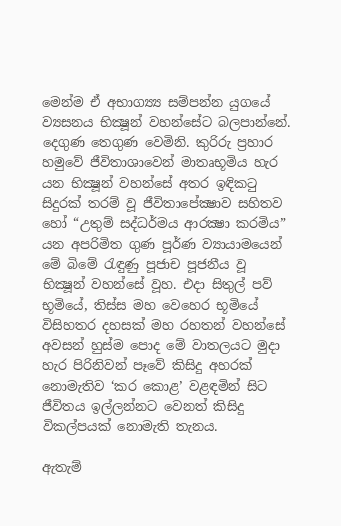මෙන්ම ඒ අභාග්‍ය්‍ය සම්පන්න යුගයේ ව්‍යසනය භික්‍ෂූන් වහන්සේට බලපාන්නේ. දෙගුණ තෙගුණ වෙමිනි. කුරිරු ප්‍රහාර හමුවේ ජීවිතාශාවෙන් මාතෘභූමිය හැර යන භික්‍ෂූන් වහන්සේ අතර ඉඳිකටු සිදුරක් තරම් වූ ජීවිතාපේක්‍ෂාව සහිතව හෝ “උතුම් සද්ධර්මය ආරක්‍ෂා කරමිය” යන අපරිමිත ගුණ පූර්ණ ව්‍යායාමයෙන් මේ බිමේ රැඳුණු පූජාච පූජනීය වූ භික්‍ෂූන් වහන්සේ වූහ. එදා සිතුල් පව් භූමියේ, තිස්ස මහ වෙහෙර භූමියේ විසිහතර දහසක් මහ රහතන් වහන්සේ අවසන් හුස්ම පොද මේ වාතලයට මුදා හැර පිරිනිවන් පෑවේ කිසිදු අහරක් නොමැතිව ‘කර කොළ’ වළඳමින් සිට ජීවිතය ඉල්ලන්නට වෙනත් කිසිදු විකල්පයක් නොමැති තැනය.

ඇතැම්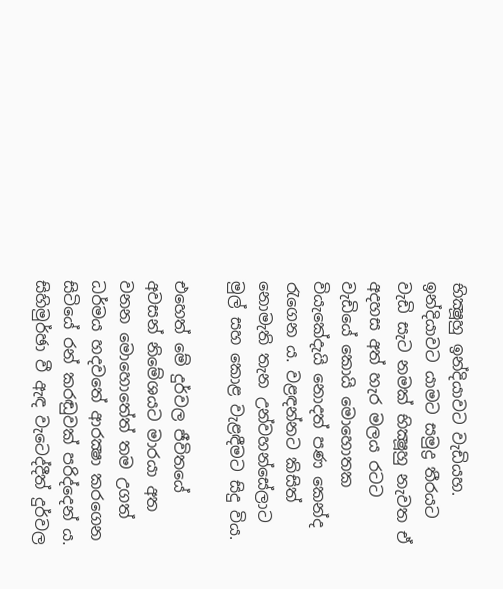භික්‍ෂූහු ඉන්දියාවට වැඩියහ. ඉන්දියාවට යාමට සමුද්‍ර තීරයට වැඩි සැට නමක් භික්‍ෂූහු නැවත ඒ අදහස අත් හැර මලය රටට වැඩියේ කොයි මොහොතක වියැකේදැයි නොදත් පණ කෙන්ද රැගෙන ය. වළඳන්නට කිසිත් නොමැති තැන උන්වහන්සේලාට මුල් සහ කොළ වැළඳීමට සිදු විය.

එහෙත් මේ දුර්වල ජීවිතයේ අවසන් නිමේශයට මාරයා අත වනන මොහොතේත් තම උගත් ධර්මය හදවතේ ආරක්‍ෂා කරගෙන සිටියේ රන් කරඬුවක් පරිද්දෙන් ය. සිහිමුර්ඡා වී ඇඳ වැටෙද්දීත් දුර්වල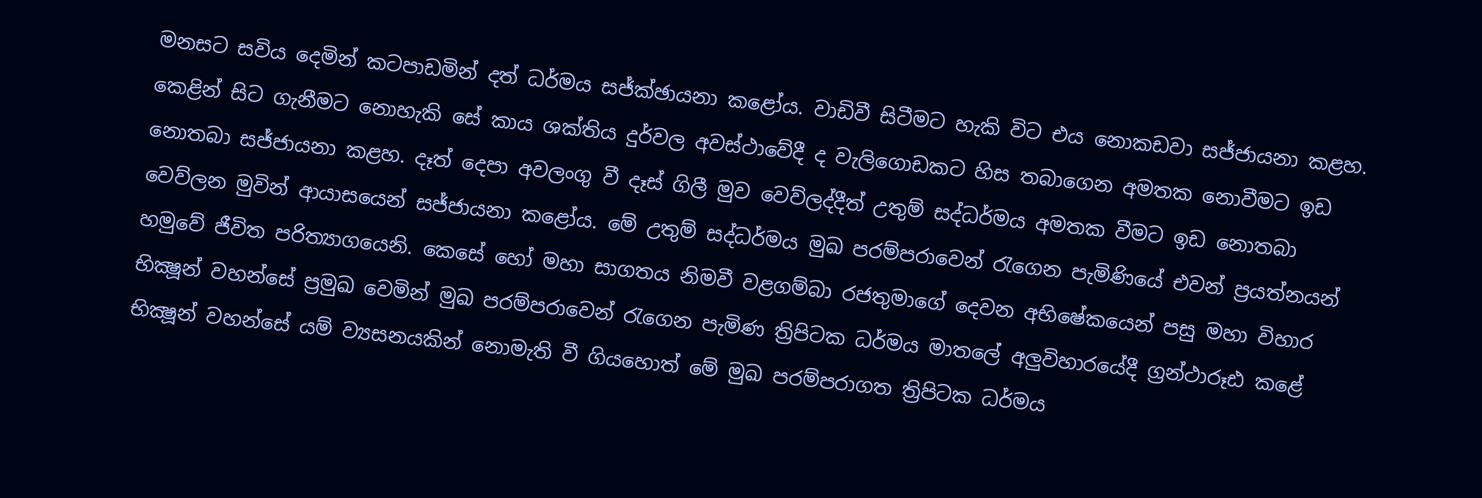මනසට සවිය දෙමින් කටපාඩමින් දත් ධර්මය සජ්ක්‍ඡායනා කළෝය. වාඩිවී සිටීමට හැකි විට එය නොකඩවා සජ්ජායනා කළහ. කෙළින් සිට ගැනීමට නොහැකි සේ කාය ශක්තිය දුර්වල අවස්ථාවේදී ද වැලිගොඩකට හිස තබාගෙන අමතක නොවීමට ඉඩ නොතබා සජ්ජායනා කළහ. දෑත් දෙපා අවලංගු වී දෑස් ගිලී මුව වෙව්ලද්දීත් උතුම් සද්ධර්මය අමතක වීමට ඉඩ නොතබා වෙව්ලන මුවින් ආයාසයෙන් සජ්ජායනා කළෝය. මේ උතුම් සද්ධර්මය මුඛ පරම්පරාවෙන් රැගෙන පැමිණියේ එවන් ප්‍රයත්නයන් හමුවේ ජීවිත පරිත්‍යාගයෙනි. කෙසේ හෝ මහා සාගතය නිමවී වළගම්බා රජතුමාගේ දෙවන අභිෂේකයෙන් පසු මහා විහාර භික්‍ෂූන් වහන්සේ ප්‍රමුඛ වෙමින් මුඛ පරම්පරාවෙන් රැගෙන පැමිණ ත්‍රිපිටක ධර්මය මාතලේ අලුවිහාරයේදී ග්‍රන්ථාරූඪ කළේ භික්‍ෂූන් වහන්සේ යම් ව්‍යසනයකින් නොමැති වී ගියහොත් මේ මුඛ පරම්පරාගත ත්‍රිපිටක ධර්මය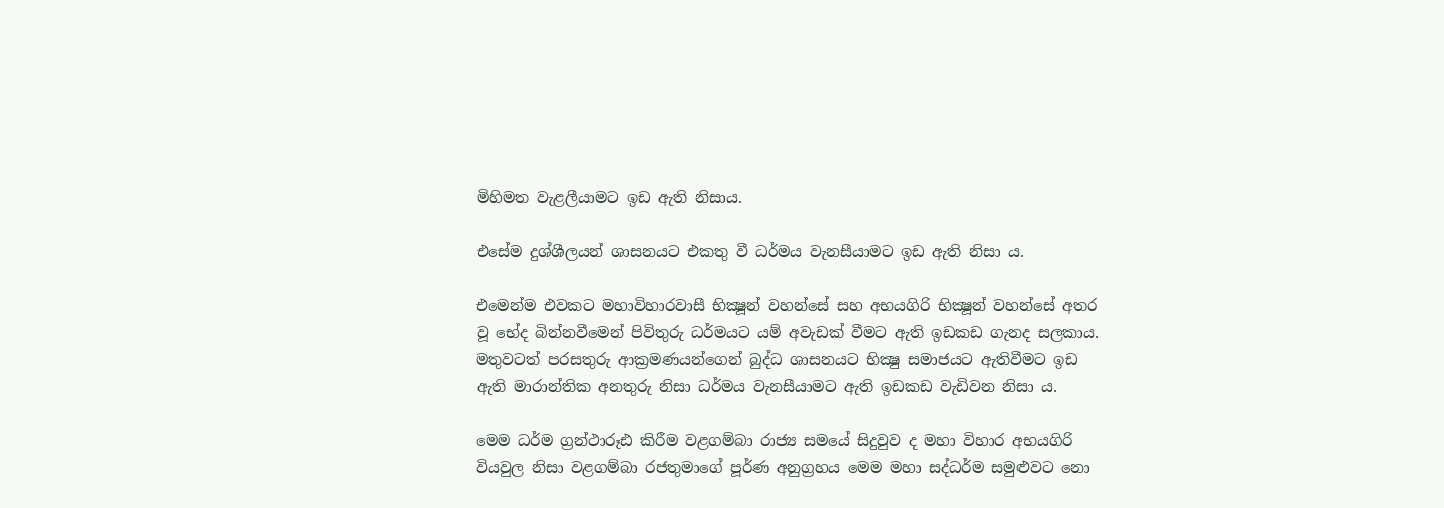මිහිමත වැළලීයාමට ඉඩ ඇති නිසාය.

එසේම දුශ්ශීලයන් ශාසනයට එකතු වී ධර්මය වැනසීයාමට ඉඩ ඇති නිසා ය.

එමෙන්ම එවකට මහාවිහාරවාසී භික්‍ෂූන් වහන්සේ සහ අභයගිරි භික්‍ෂූන් වහන්සේ අතර වූ භේද බින්නවීමෙන් පිවිතුරු ධර්මයට යම් අවැඩක් වීමට ඇති ඉඩකඩ ගැනද සලකාය. මතුවටත් පරසතුරු ආක්‍රමණයන්ගෙන් බුද්ධ ශාසනයට භික්‍ෂු සමාජයට ඇතිවීමට ඉඩ ඇති මාරාන්තික අනතුරු නිසා ධර්මය වැනසීයාමට ඇති ඉඩකඩ වැඩිවන නිසා ය.

මෙම ධර්ම ග්‍රන්ථාරූඪ කිරීම වළගම්බා රාජ්‍ය සමයේ සිදුවුව ද මහා විහාර අභයගිරි වියවුල නිසා වළගම්බා රජතුමාගේ පූර්ණ අනුග්‍රහය මෙම මහා සද්ධර්ම සමුළුවට නො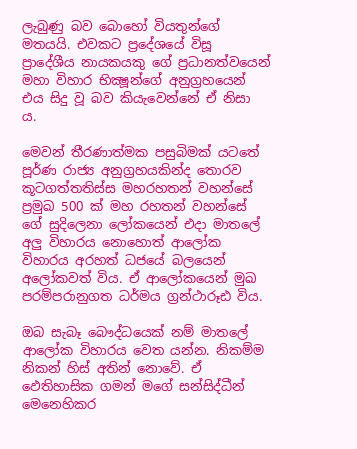ලැබුණු බව බොහෝ වියතුන්ගේ මතයයි. එවකට ප්‍රදේශයේ විසූ ප්‍රාදේශීය නායකයකු ගේ ප්‍රධානත්වයෙන් මහා විහාර භික්‍ෂූන්ගේ අනුග්‍රහයෙන් එය සිදු වූ බව කියැවෙන්නේ ඒ නිසා ය.

මෙවන් තීරණාත්මක පසුබිමක් යටතේ පූර්ණ රාජ්‍ය අනුග්‍රහයකින්ද තොරව කූටගත්තතිස්ස මහරහතන් වහන්සේ ප්‍රමුඛ 500 ක් මහ රහතන් වහන්සේ ගේ සුදිලෙනා ලෝකයෙන් එදා මාතලේ අලු විහාරය නොහොත් ආලෝක විහාරය අරහත් ධජයේ බලයෙන් අලෝකවත් විය. ඒ ආලෝකයෙන් මුඛ පරම්පරානුගත ධර්මය ග්‍රන්ථාරූඪ විය.

ඔබ සැබෑ බෞද්ධයෙක් නම් මාතලේ ආලෝක විහාරය වෙත යන්න. නිකම්ම නිකන් හිස් අතින් නොවේ. ඒ ඵෙතිහාසික ගමන් මගේ සන්සිද්ධීන් මෙනෙහිකර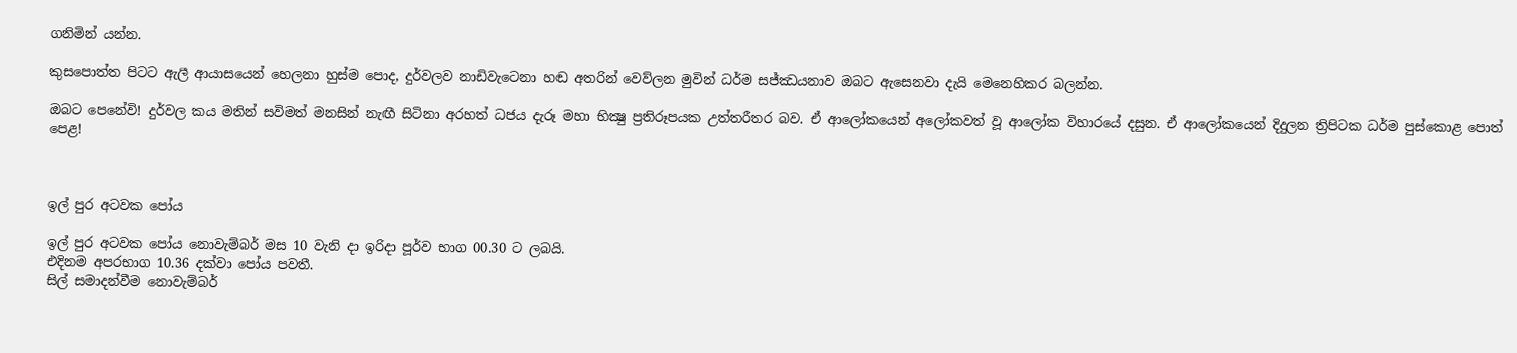ගනිමින් යන්න.

කුසපොත්ත පිටට ඇලී ආයාසයෙන් හෙලනා හුස්ම පොද, දුර්වලව නාඩිවැටෙනා හඬ අතරින් වෙව්ලන මුවින් ධර්ම සජ්ඣයනාව ඔබට ඇසෙනවා දැයි මෙනෙහිකර බලන්න.

ඔබට පෙනේවි! දුර්වල කය මතින් සවිමත් මනසින් නැඟී සිටිනා අරහත් ධජය දැරූ මහා භික්‍ෂු ප්‍රතිරූපයක උත්තරීතර බව. ඒ ආලෝකයෙන් අලෝකවත් වූ ආලෝක විහාරයේ දසුන. ඒ ආලෝකයෙන් දිදුලන ත්‍රිපිටක ධර්ම පුස්කොළ පොත් පෙළ!



ඉල් පුර අටවක පෝය

ඉල් පුර අටවක පෝය නොවැම්බර් මස 10 වැනි දා ඉරිදා පූර්ව භාග 00.30 ට ලබයි.
එදිනම අපරභාග 10.36 දක්වා පෝය පවතී.
සිල් සමාදන්වීම නොවැම්බර්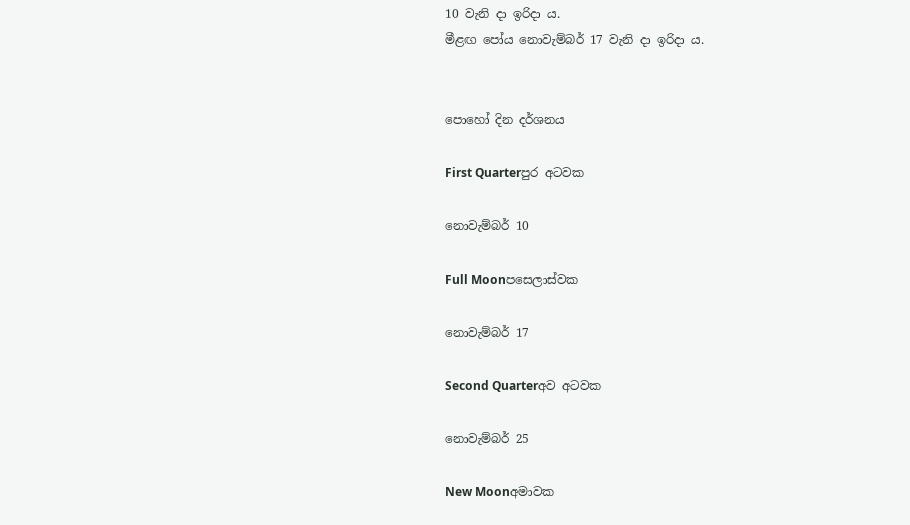10 වැනි දා ඉරිදා ය.
මීළඟ පෝය නොවැම්බර් 17 වැනි දා ඉරිදා ය.


පොහෝ දින දර්ශනය

First Quarterපුර අටවක

නොවැම්බර් 10

Full Moonපසෙලාස්වක

නොවැම්බර් 17

Second Quarterඅව අටවක

නොවැම්බර් 25

New Moonඅමාවක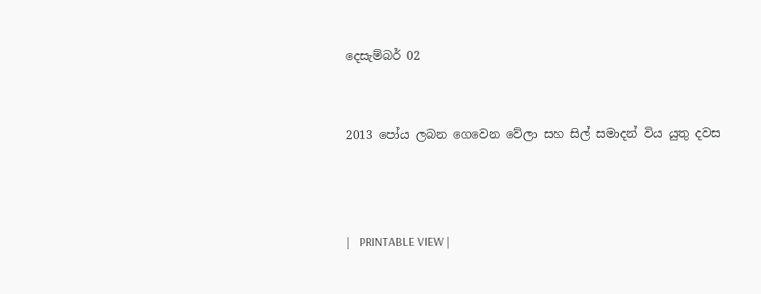දෙසැම්බර් 02


2013 පෝය ලබන ගෙවෙන වේලා සහ සිල් සමාදන් විය යුතු දවස



|   PRINTABLE VIEW |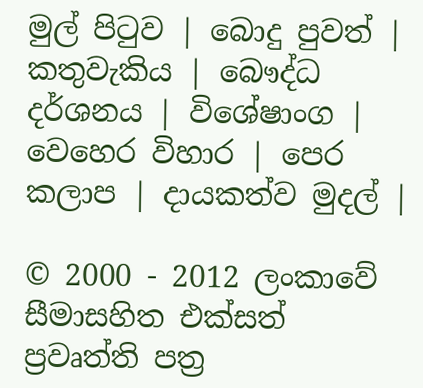මුල් පිටුව | බොදු පුවත් | කතුවැකිය | බෞද්ධ දර්ශනය | විශේෂාංග | වෙහෙර විහාර | පෙර කලාප | දායකත්ව මුදල් |

© 2000 - 2012 ලංකාවේ සීමාසහිත එක්සත් ප්‍රවෘත්ති පත්‍ර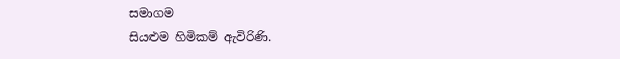සමාගම
සියළුම හිමිකම් ඇවිරිණි.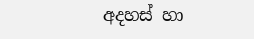අදහස් හා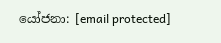යෝජනා: [email protected]